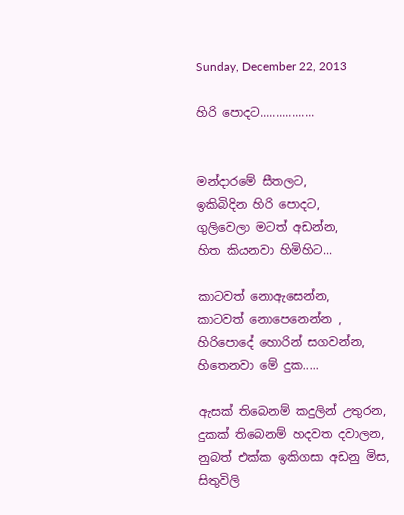Sunday, December 22, 2013

හිරි පොදට.................


මන්දාරමේ සීතලට,
ඉකිබිදින හිරි පොදට,
ගුලිවෙලා මටත් අඩන්න,
හිත කියනවා හිමිහිට...

කාටවත් නොඇසෙන්න,
කාටවත් නොපෙනෙන්න ,
හිරිපොදේ හොරින් සගවන්න,
හිතෙනවා මේ දුක.....

ඇසක් තිබෙනම් කදුලින් උතුරන,
දුකක් තිබෙනම් හදවත දවාලන,
නුබත් එක්ක ඉකිගසා අඩනු මිස,
සිතුවිලි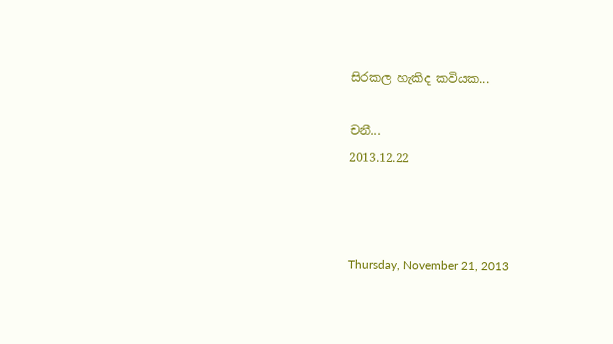සිරකල හැකිද කවියක...

චනී...
2013.12.22



Thursday, November 21, 2013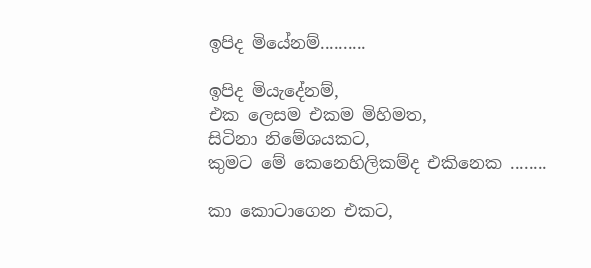ඉපිද මියේනම්..........

ඉපිද මියැදේනම්,
එක ලෙසම එකම මිහිමත,
සිටිනා නිමේශයකට,
කුමට මේ කෙනෙහිලිකම්ද එකිනෙක ........

කා කොටාගෙන එකට,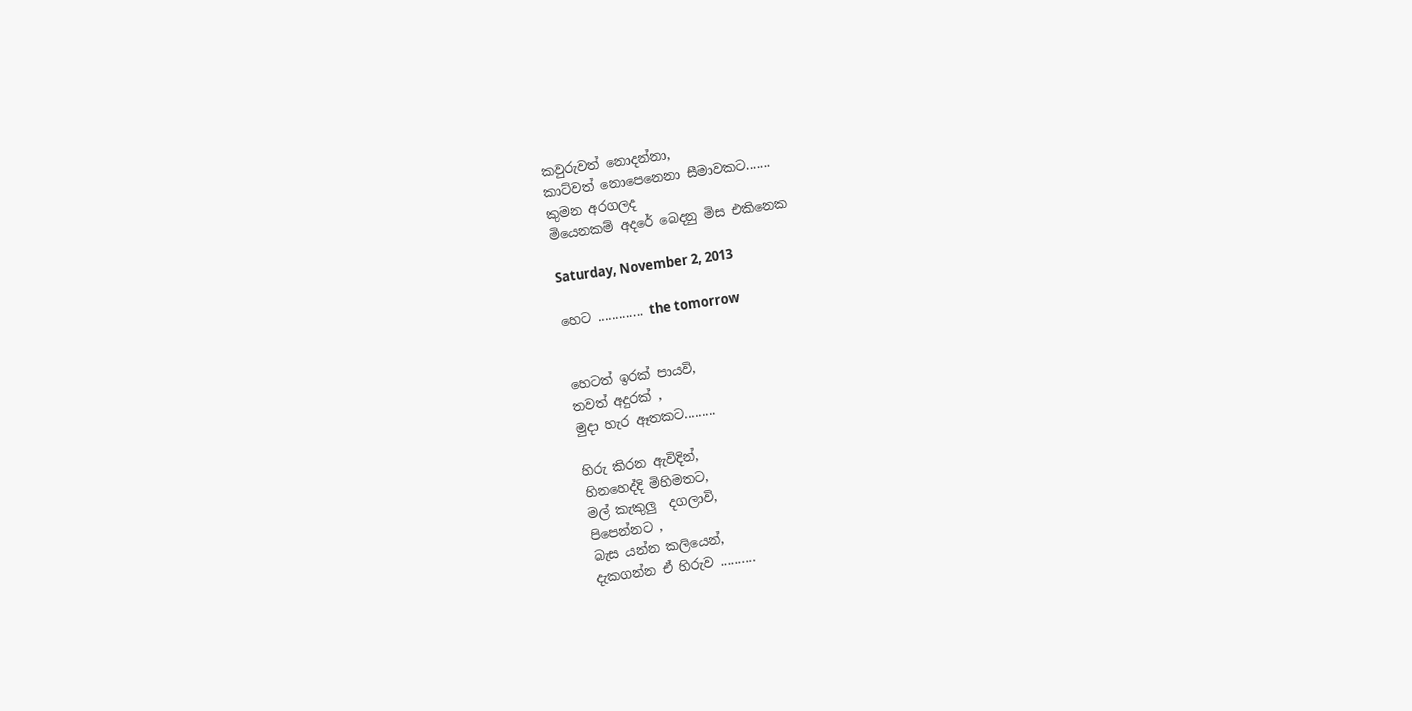කවුරුවත් නොදන්නා,
කාට්වත් නොපෙනෙනා සීමාවකට.......
කුමන අරගලද
මියෙනකම් අදරේ බෙදනු මිස එකිනෙක

Saturday, November 2, 2013

හෙට ............. the tomorrow


හෙටත් ඉරක් පායවි,
තවත් අදුරක් ,
මුදා හැර ඈතකට.........

හිරු කිරන ඇවිදින්,
හිනහෙද්දි මිහිමතට,
මල් කැකුලු  දගලාවි,
පිපෙන්නට ,
බැස යන්න කලියෙන්,
දැකගන්න ඒ හිරුව ..........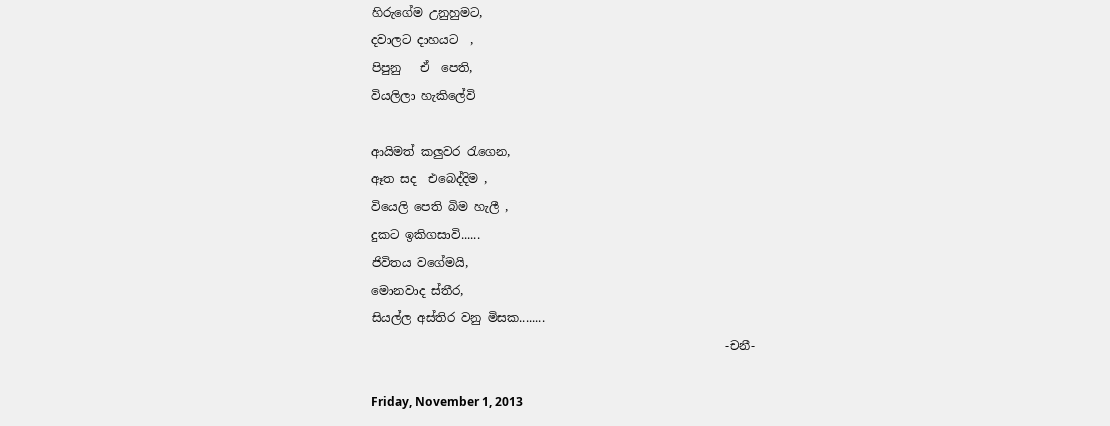හිරුගේම උනුහුමට,
දවාලට දාහයට  ,
පිපුනු   ඒ  පෙති,
වියලිලා හැකිලේවි

ආයිමත් කලුවර රැගෙන,
ඈත සද  එබෙද්දිම ,
වියෙලි පෙති බිම හැ‍ලී ,
දුකට ඉකිගසාවි......
ජිවිතය වගේමයි,
මොනවාද ස්තීර,
සියල්ල අස්තිර වනු මිසක........
                                                           -චනී-

Friday, November 1, 2013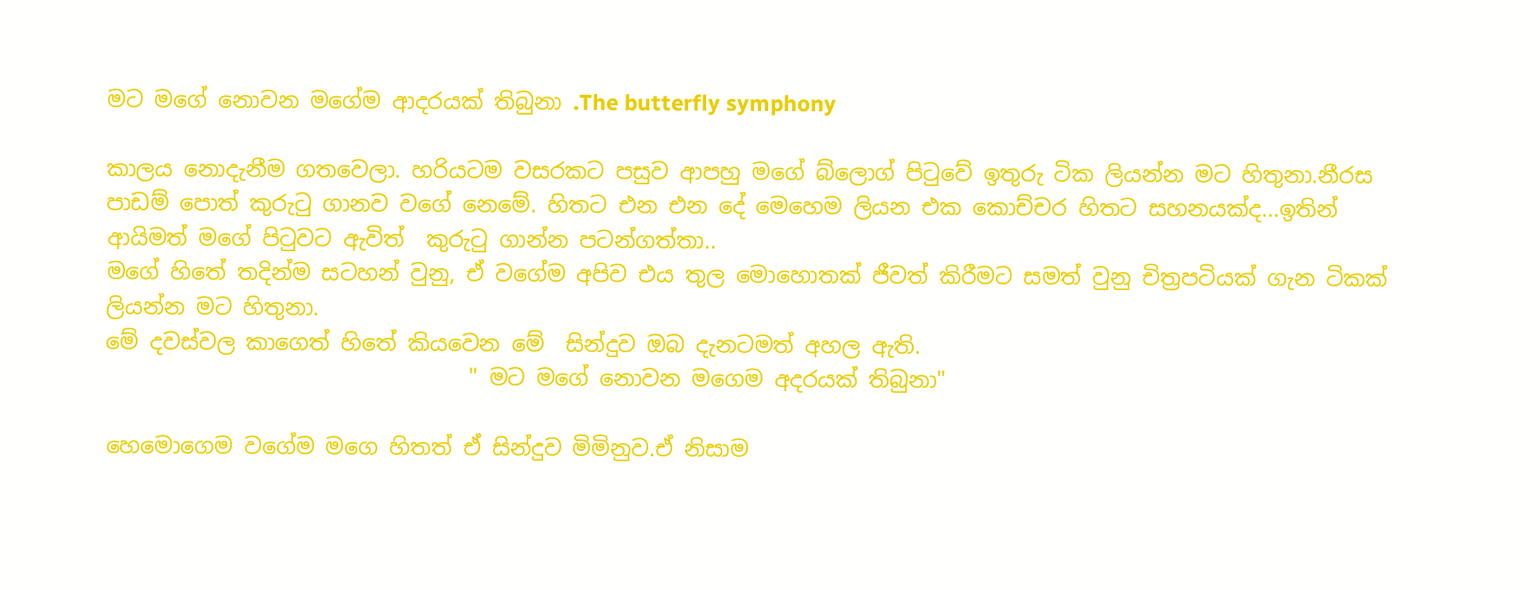මට මගේ නොවන මගේම ආදරයක් තිබුනා .The butterfly symphony

කාලය නොදැනීම ගතවෙලා. හරියටම වසරකට පසුව ආපහු මගේ බ්ලොග් පිටුවේ ඉතුරු ටික ලියන්න මට හිතුනා.නීරස පාඩම් පොත් කුරුටු ගානව වගේ නෙමේ. හිතට එන එන දේ මෙහෙම ලියන එක කොච්චර හිතට සහනයක්ද...ඉතින් ආයිමත් මගේ පිටුවට ඇවිත්  කුරුටු ගාන්න පටන්ගත්තා..
මගේ හිතේ තදින්ම සටහන් වුනු, ඒ වගේම අපිව එය තුල මොහොතක් ජීවත් කිරීමට සමත් වුනු චිත්‍රපටියක් ගැන ටිකක් ලියන්න මට හිතුනා.
මේ දවස්වල කාගෙත් හිතේ කියවෙන මේ  සින්දුව ඔබ දැනටමත් අහල ඇති.
                                 " මට මගේ නොවන මගෙම අදරයක් තිබුනා"

හෙමොගෙම වගේම මගෙ හිතත් ඒ සින්දුව මිමිනුව.ඒ නිසාම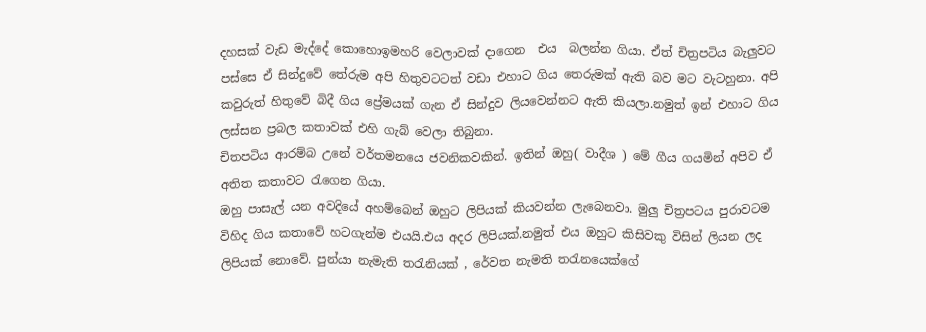දහසක් වැඩ මැද්දේ කොහොඉමහරි වෙලාවක් දාගෙන  එය  බලන්න ගියා. ඒත් චිත්‍රපටිය බැලුවට පස්සෙ ඒ සින්දුවේ තේරුම අපි හිතුවටටත් වඩා එහාට ගිය තෙරුමක් ඇති බව මට වැටහුනා. අපි කවුරුත් හිතුවේ බිදී ගිය ප්‍රේමයක් ගැන ඒ සින්දුව ලියවෙන්නට ඇති කියලා.නමුත් ඉන් එහාට ගිය ලස්සන ප්‍රබල කතාවක් එහි ගැබ් වෙලා තිබුනා.
චිතපටිය ආරම්බ උනේ වර්තමනයෙ ජවනිකවකින්. ඉතින් ඔහු( වාදීශ ) මේ ගීය ගයමින් අපිව ඒ අතිත කතාවට රැගෙන ගියා.
ඔහු පාසැල් යන අවදියේ අහම්බෙන් ඔහුට ලිපියක් කියවන්න ලැබෙනවා. මුලු චිත්‍රපටය පුරාවටම විහිද ගිය කතාවේ හටගැන්ම එයයි.එය අදර ලිපියක්.නමුත් එය ඔහුට කිසිවකු විසින් ලියන ලද ලිපියක් නොවේ. පුන්යා නැමැති තරැනියක් , රේවත නැමති තරැනයෙක්ගේ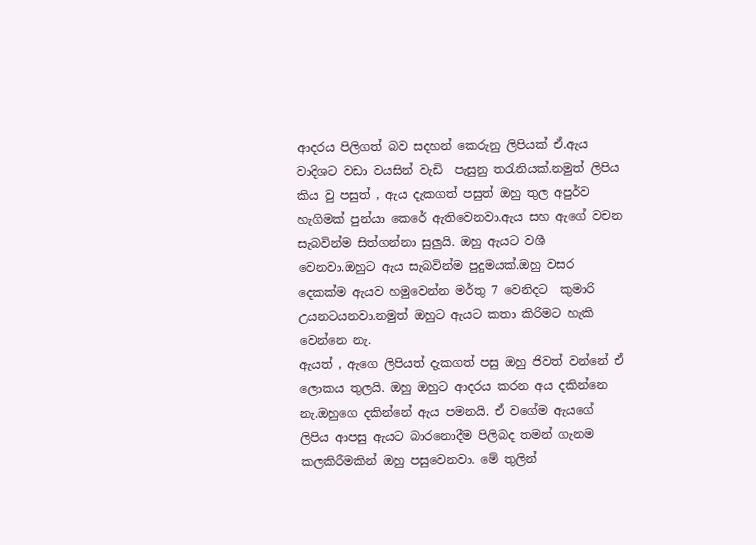ආදරය පිලිගත් බව සදහන් කෙරුනු ලිපියක් ඒ.ඇය වාදිශට වඩා වයසින් වැඩි  පැසුනු තරැනියක්.නමුත් ලිපිය කිය වු පසුත් , ඇය දැකගත් පසුත් ඔහු තුල අපුර්ව හැගිමක් පුන්යා කෙරේ ඇතිවෙනවා.ඇය සහ ඇගේ වචන සැබවින්ම සිත්ගන්නා සුලුයි. ඔහු ඇයට වශී වෙනවා.ඔහුට ඇය සැබවින්ම පුදුමයක්.ඔහු වසර දෙකක්ම ඇයව හමුවෙන්න මර්තු 7 වෙනිදට  කුමාරි උයනටයනවා.නමුත් ඔහුට ඇයට කතා කිරිමට හැකි වෙන්නෙ නැ.
ඇයත් , ඇගෙ ලිපියත් දැකගත් පසු ඔහු ජිවත් වන්නේ ඒ ලොකය තුලයි. ඔහු ඔහුට ආදරය කරන අය දකින්නෙ නැ.ඔහුගෙ දකින්නේ ඇය පමනයි. ඒ වගේම ඇයගේ ලිපිය ආපසු ඇයට බාරනොදීම පිලිබද තමන් ගැනම කලකිරීමකින් ඔහු පසුවෙනවා. මේ තුලින්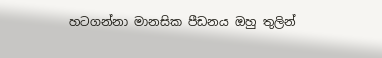හටගන්නා මානසික පීඩනය ඔහු තුලින්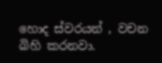හොද ස්වරයන් , වචන බිහි කරනවා.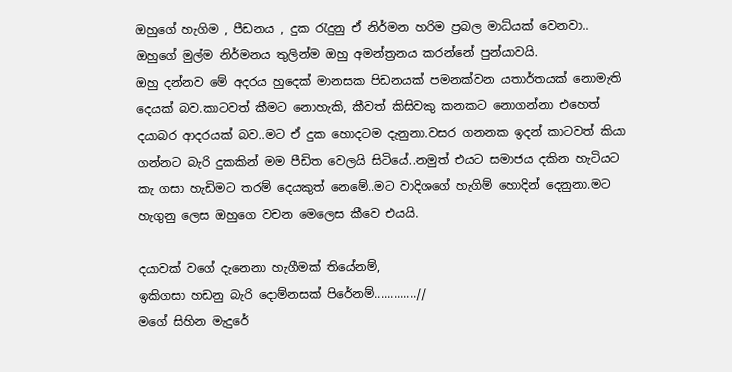ඔහුගේ හැගිම , පීඩනය , දුක රැදුනු ඒ නිර්මන හරිම ප්‍රබල මාධ්යක් වෙනවා..
ඔහුගේ මුල්ම නිර්මනය තුලින්ම ඔහු අමන්ත්‍රනය කරන්නේ පුන්යාවයි.
ඔහු දන්නව මේ අදරය හුදෙක් මානසක පිඩනයක් පමනක්වන යතාර්තයක් නොමැති දෙයක් බව.කාටවත් කීමට නොහැකි, කීවත් කිසිවකු කනකට නොගන්නා එහෙත් දයාබර ආදරයක් බව..මට ඒ දුක හොදටම දැනුනා.වසර ගනනක ඉදන් කාටවත් කියා ගන්නට බැරි දුකකින් මම පීඩිත වෙලයි සිටියේ..නමුත් එයට සමාජය දකින හැටියට  කැ ගසා හැඩිමට තරම් දෙයකුත් නෙමේ..මට වාදිශගේ හැගිම් හොදින් දෙනුනා.මට හැගුනු ලෙස ඔහුගෙ වචන මෙලෙස කීවෙ එයයි.

දයාවක් වගේ දැනෙනා හැගීමක් තියේනම්,
ඉකිගසා හඩනු බැරි දොම්නසක් පිරේනම්.............//
මගේ සිහින මැදුරේ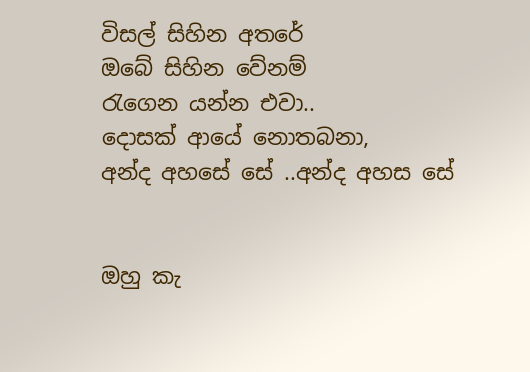විසල් සිහින අතරේ
ඔබේ සිහින වේනම්
රැගෙන යන්න එවා..
දොසක් ආයේ නොතබනා,
අන්ද අහසේ සේ ..අන්ද අහස සේ


ඔහු කැ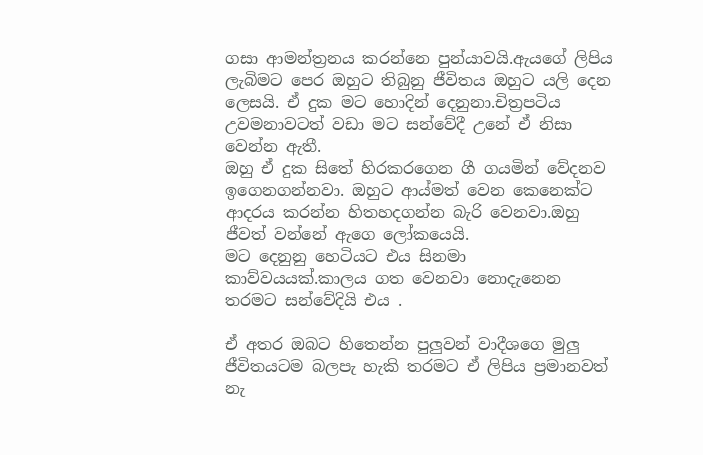ගසා ආමන්ත්‍රනය කරන්නෙ පුන්යාවයි.ඇයගේ ලිපිය ලැබිමට පෙර ඔහුට තිබුනු ජීවිතය ඔහුට යලි දෙන ලෙසයි. ඒ දුක මට හොදින් දෙනුනා.චිත්‍රපටිය උවමනාවටත් වඩා මට සන්වේදී උනේ ඒ නිසා වෙන්න ඇතී.
ඔහු ඒ දුක සිතේ හිරකරගෙන ගී ගයමින් වේදනව ඉගෙනගන්නවා. ඔහුට ආය්මත් වෙන කෙනෙක්ට ආදරය කරන්න හිතහදගන්න බැරි වෙනවා.ඔහු ජීවත් වන්නේ ඇගෙ ලෝකයෙයි.
මට දෙනුනු හෙටියට එය සිනමා කාව්වයයක්.කාලය ගත වෙනවා නොදැනෙන තරමට සන්වේදියි එය .

ඒ අතර ඔබට හිතෙන්න පුලුවන් වාදීශගෙ මුලු ජීවිතයටම බලපැ හැකි තරමට ඒ ලිපිය ප්‍රමානවත් නැ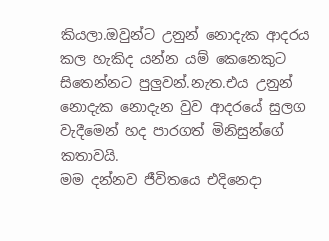කියලා.ඔවුන්ට උනුන් නොදැක ආදරය කල හැකිද යන්න යම් කෙනෙකුට සිතෙන්නට පුලුවන්.නැත.එය උනුන් නොදැක නොදැන වුව ආදරයේ සුලග වැදීමෙන් හද පාරගත් මිනිසුන්ගේ කතාවයි.
මම දන්නව ජීවිතයෙ එදිනෙදා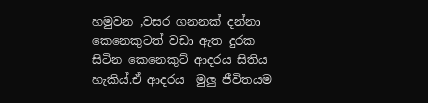හමුවන ,වසර ගනනක් දන්නා කෙනෙකුටත් වඩා ඇත දුරක සිටින කෙනෙකුට් ආදරය සිතිය හැකිය්.ඒ ආදරය  මුලු ජීවිතයම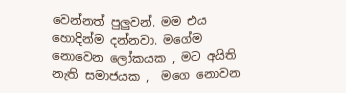වෙන්නත් පුලුවන්. මම එය හොදින්ම දන්නවා. මගේම නොවෙන ලෝකයක , මට අයිති නැති සමාජයක ,  මගෙ නොවන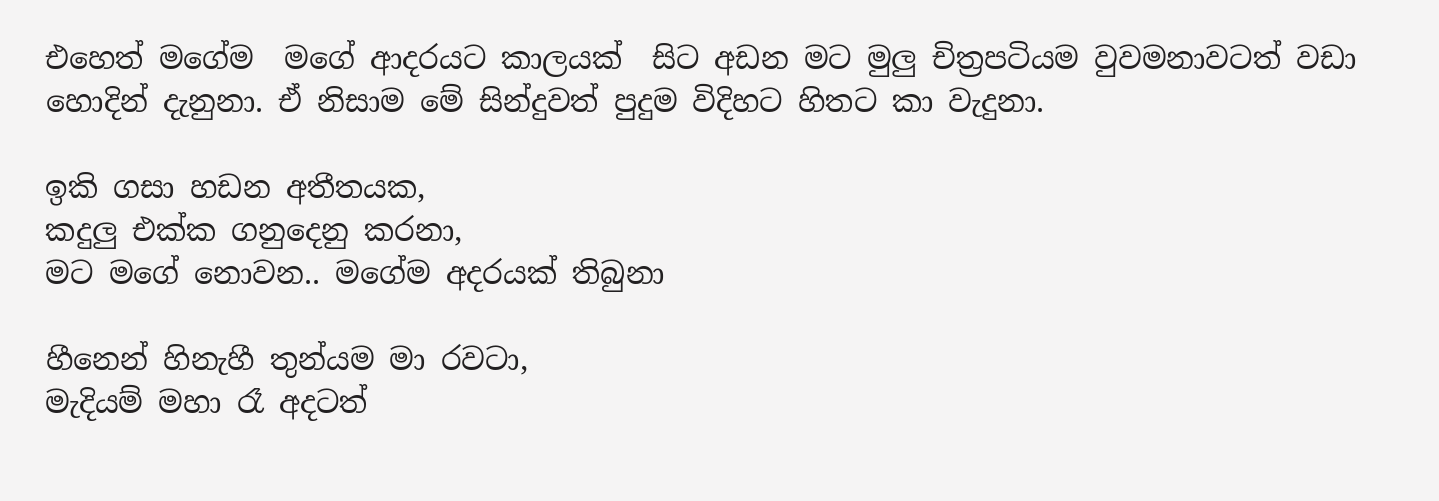එහෙත් මගේම  මගේ ආදරයට කාලයක්  සිට අඩන මට මුලු චිත්‍රපටියම වුවමනාවටත් වඩා හොදින් දැනුනා. ඒ නිසාම මේ සින්දුවත් පුදුම විදිහට හිතට කා වැදුනා.

ඉකි ගසා හඩන අතීතයක,
කදුලු එක්ක ගනුදෙනු කරනා,
මට මගේ නොවන.. මගේම අදරයක් තිබුනා

හීනෙන් හිනැහී තුන්යම මා රවටා,
මැදියම් මහා රෑ අදටත්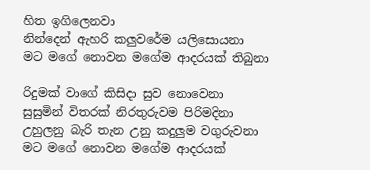හිත ඉගිලෙනවා
නින්දෙන් ඇහරි කලුවරේම යලිසොයනා
මට මගේ නොවන මගේම ආදරයක් තිබුනා

රිදුමක් වාගේ කිසිදා සුව නොවෙනා
සුසුමින් විතරක් නිරතුරුවම පිරිමදිනා
උහුලනු බැරි තැන උනු කදුලුම වගුරුවනා
මට මගේ නොවන මගේම ආදරයක්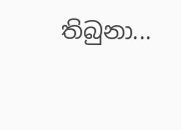තිබුනා...